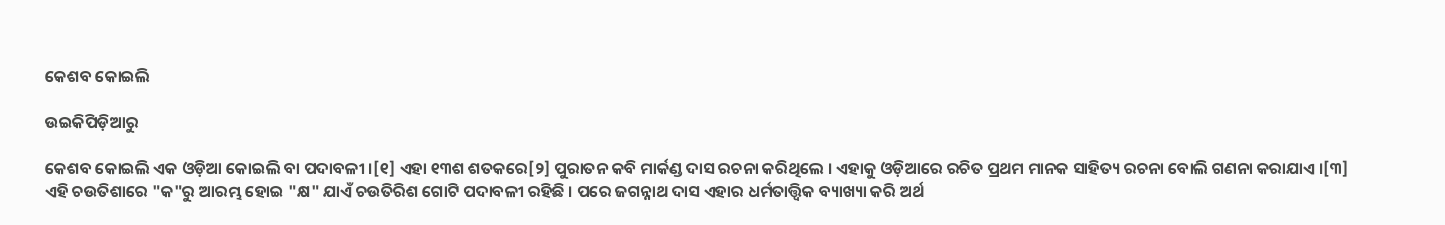କେଶବ କୋଇଲି

ଉଇକିପିଡ଼ିଆ‌ରୁ

କେଶବ କୋଇଲି ଏକ ଓଡ଼ିଆ କୋଇଲି ବା ପଦାବଳୀ ।[୧] ଏହା ୧୩ଶ ଶତକରେ[୨] ପୁରାତନ କବି ମାର୍କଣ୍ଡ ଦାସ ରଚନା କରିଥିଲେ । ଏହାକୁ ଓଡ଼ିଆରେ ରଚିତ ପ୍ରଥମ ମାନକ ସାହିତ୍ୟ ରଚନା ବୋଲି ଗଣନା କରାଯାଏ ।[୩] ଏହି ଚ‍ଉତିଶାରେ "କ"ରୁ ଆରମ୍ଭ ହୋଇ "କ୍ଷ" ଯାଏଁ ଚ‍ଉତିରିଶ ଗୋଟି ପଦାବଳୀ ରହିଛି । ପରେ ଜଗନ୍ନାଥ ଦାସ ଏହାର ଧର୍ମତାତ୍ତ୍ୱିକ ବ୍ୟାଖ୍ୟା କରି ଅର୍ଥ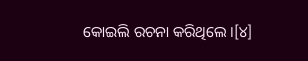କୋଇଲି ରଚନା କରିଥିଲେ ।[୪]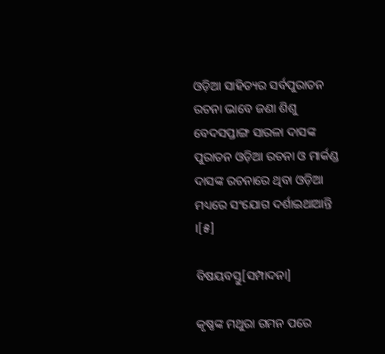ଓଡ଼ିଆ ସାହିତ୍ୟର ସର୍ବପୁରାତନ ରଚନା ଭାବେ ଜଣା ଶିଶୁ ବେଦସପ୍ତାଙ୍ଗ ସାରଳା ଦାସଙ୍କ ପୁରାତନ ଓଡ଼ିଆ ରଚନା ଓ ମାର୍କଣ୍ଡ ଦାସଙ୍କ ରଚନାରେ ଥିବା ଓଡ଼ିଆ ମଧ୍ୟରେ ସଂଯୋଗ ଦର୍ଶାଇଥାଆନ୍ତି ।[୫]

ବିଷୟବସ୍ତୁ[ସମ୍ପାଦନା]

କୃଷ୍ଣଙ୍କ ମଥୁରା ଗମନ ପରେ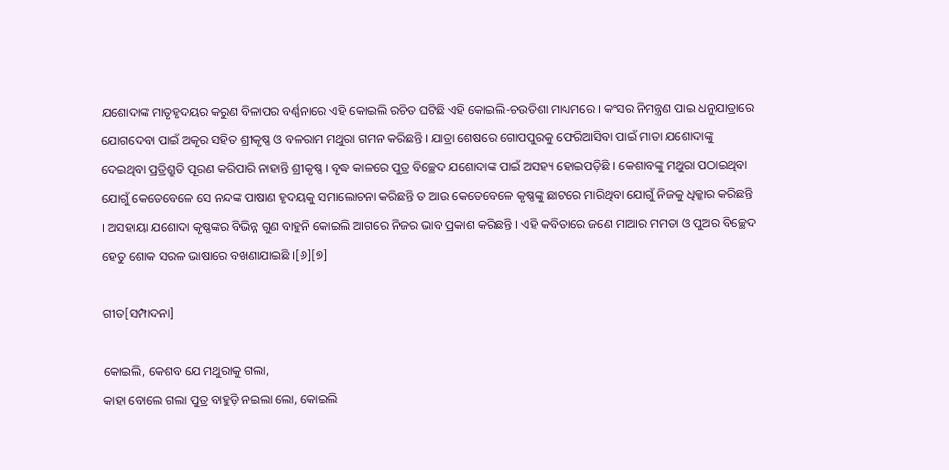ଯଶୋଦାଙ୍କ ମାତୃହୃଦୟର କରୁଣ ବିଳାପର ବର୍ଣ୍ଣନାରେ ଏହି କୋଇଲି ରଚିତ ଘଟିଛି ଏହି କୋଇଲି-ଚଉତିଶା ମାଧ୍ୟମରେ । କଂସର ନିମନ୍ତ୍ରଣ ପାଇ ଧନୁଯାତ୍ରାରେ ଯୋଗଦେବା ପାଇଁ ଅକୃର ସହିତ ଶ୍ରୀକୃଷ୍ଣ ଓ ବଳରାମ ମଥୁରା ଗମନ କରିଛନ୍ତି । ଯାତ୍ରା ଶେଷରେ ଗୋପପୁରକୁ ଫେରିଆସିବା ପାଇଁ ମାତା ଯଶୋଦାଙ୍କୁ ଦେଇଥିବା ପ୍ରତ୍ରିଶ୍ରୁତି ପୂରଣ କରିପାରି ନାହାନ୍ତି ଶ୍ରୀକୃଷ୍ଣ । ବୃଦ୍ଧ କାଳରେ ପୁତ୍ର ବିଚ୍ଛେଦ ଯଶୋଦାଙ୍କ ପାଇଁ ଅସହ୍ୟ ହୋଇପଡ଼ିଛି । କେଶାବଙ୍କୁ ମଥୁରା ପଠାଇଥିବା ଯୋଗୁଁ କେତେବେଳେ ସେ ନନ୍ଦଙ୍କ ପାଷାଣ ହୃଦୟକୁ ସମାଲୋଚନା କରିଛନ୍ତି ତ ଆଉ କେତେବେଳେ କୃଷ୍ଣଙ୍କୁ ଛାଟରେ ମାରିଥିବା ଯୋଗୁଁ ନିଜକୁ ଧିକ୍କାର କରିଛନ୍ତି । ଅସହାୟା ଯଶୋଦା କୃଷ୍ଣଙ୍କର ବିଭିନ୍ନ ଗୁଣ ବାହୁନି କୋଇଲି ଆଗରେ ନିଜର ଭାବ ପ୍ରକାଶ କରିଛନ୍ତି । ଏହି କବିତାରେ ଜଣେ ମାଆର ମମତା ଓ ପୁଅର ବିଚ୍ଛେଦ ହେତୁ ଶୋକ ସରଳ ଭାଷାରେ ବଖଣାଯାଇଛି ।[୬][୭]

ଗୀତ[ସମ୍ପାଦନା]

କୋଇଲି, କେଶବ ଯେ ମଥୁରାକୁ ଗଲା,
କାହା ବୋଲେ ଗଲା ପୁତ୍ର ବାହୁଡ଼ି ନଇଲା ଲୋ, କୋଇଲି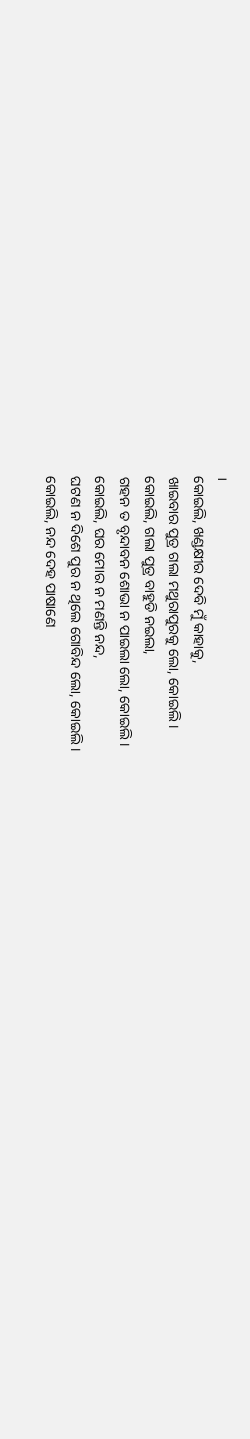।
କୋଇଲି, ଖଣ୍ଡକ୍ଷୀର ଦେବି ମୁଁ କାହାକୁ,
ଖାଇବାର ପୁତ୍ର ଗଲା ମଥୁରାପୁରକୁ ଲୋ, କୋଇଲି ।
କୋଇଲି, ଗଲା ପୁତ୍ର ବାହୁଡି ନଇଲା,
ଗହନ ତ ବୃନ୍ଦାବନ ଶୋଭା ନ ପାଇଲା ଲୋ, କୋଇଲି ।
କୋଇଲି, ଘର ମୋର ନ ମଣନ୍ତି ନନ୍ଦ,
ଘଟଣ ନ ଦିଶେ ପୁର ନ ଥିଲେ ଗୋବିନ୍ଦ ଲୋ, କୋଇଲି ।
କୋଇଲି, ନନ୍ଦ ଦେହ ପାଷାଣେ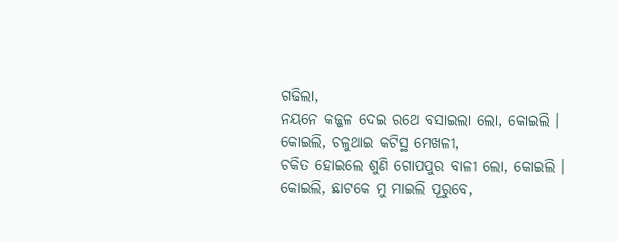ଗଢିଲା,
ନୟନେ କଜ୍ଜଳ ଦେଇ ରଥେ ବସାଇଲା ଲୋ, କୋଇଲି ।
କୋଇଲି, ଚଳୁଥାଇ କଟିସ୍ଥ ମେଖଳୀ,
ଚକିତ ହୋଇଲେ ଶୁଣି ଗୋପପୁର ବାଳୀ ଲୋ, କୋଇଲି ।
କୋଇଲି, ଛାଟକେ ମୁ ମାଇଲି ପୂରୁବେ,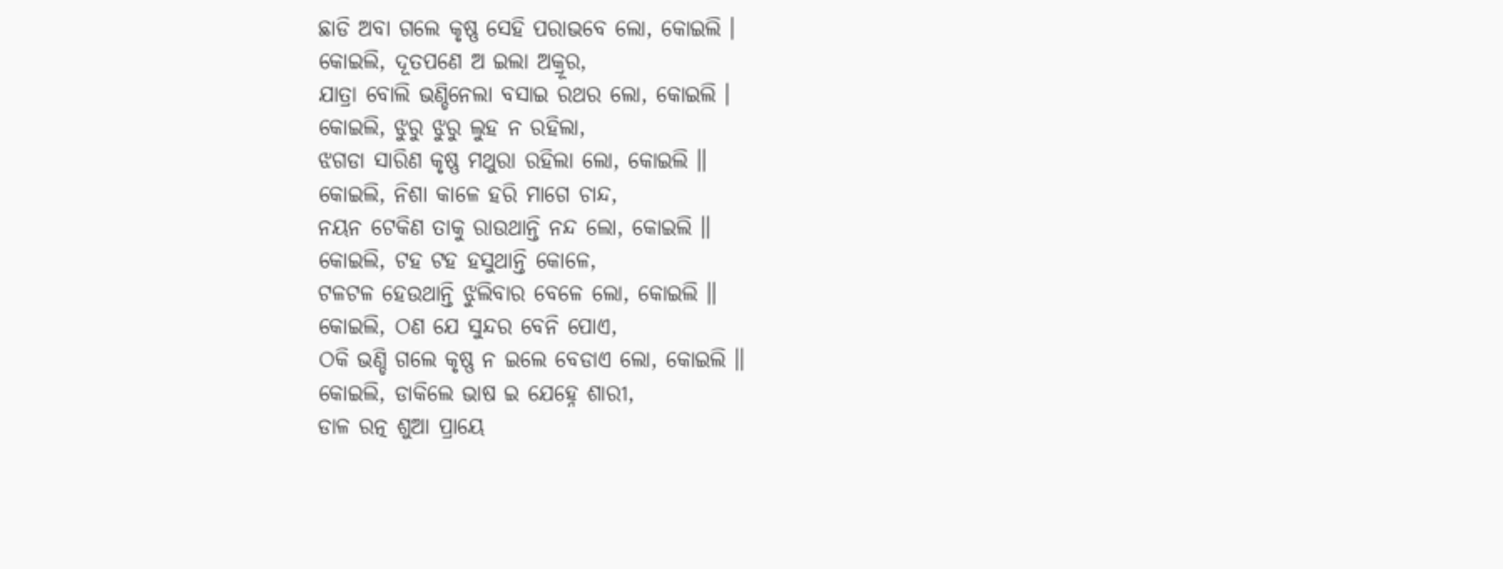ଛାଡି ଅବା ଗଲେ କୃଷ୍ଣ ସେହି ପରାଭବେ ଲୋ, କୋଇଲି ।
କୋଇଲି, ଦୂତପଣେ ଅ ଇଲା ଅକ୍ରୂର,
ଯାତ୍ରା ବୋଲି ଭଣ୍ଡିନେଲା ବସାଇ ରଥର ଲୋ, କୋଇଲି ।
କୋଇଲି, ଝୁରୁ ଝୁରୁ ଲୁହ ନ ରହିଲା,
ଝଗଡା ସାରିଣ କୃଷ୍ଣ ମଥୁରା ରହିଲା ଲୋ, କୋଇଲି ॥
କୋଇଲି, ନିଶା କାଳେ ହରି ମାଗେ ଚାନ୍ଦ,
ନୟନ ଟେକିଣ ତାକୁ ରାଉଥାନ୍ତି ନନ୍ଦ ଲୋ, କୋଇଲି ॥
କୋଇଲି, ଟହ ଟହ ହସୁଥାନ୍ତି କୋଳେ,
ଟଳଟଳ ହେଉଥାନ୍ତି ଝୁଲିବାର ବେଳେ ଲୋ, କୋଇଲି ॥
କୋଇଲି, ଠଣ ଯେ ସୁନ୍ଦର ବେନି ପୋଏ,
ଠକି ଭଣ୍ଡି ଗଲେ କୃଷ୍ଣ ନ ଇଲେ ବେଡାଏ ଲୋ, କୋଇଲି ॥
କୋଇଲି, ଡାକିଲେ ଭାଷ ଇ ଯେହ୍ନେ ଶାରୀ,
ଡାଳ ରତ୍ନ ଶୁଆ ପ୍ରାୟେ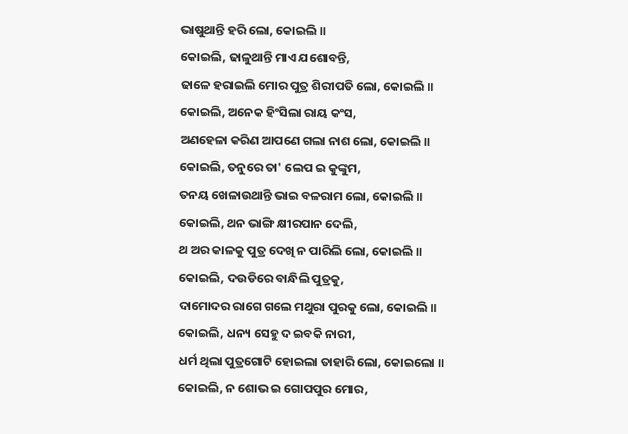ଭାଷୁଥାନ୍ତି ହରି ଲୋ, କୋଇଲି ॥
କୋଇଲି, ଢାଳୁଥାନ୍ତି ମାଏ ଯଶୋବନ୍ତି,
ଢାଳେ ହରାଇଲି ମୋର ପୁତ୍ର ଶିରୀପତି ଲୋ, କୋଇଲି ॥
କୋଇଲି, ଅନେକ ହିଂସିଲା ରାୟ କଂସ,
ଅଣହେଳା କରିଣ ଆପଣେ ଗଲା ନାଶ ଲୋ, କୋଇଲି ॥
କୋଇଲି, ତନୁରେ ତା' ଲେପ ଇ କୁଙ୍କୁମ,
ତନୟ ଖେଳାଉଥାନ୍ତି ଭାଇ ବଳରାମ ଲୋ, କୋଇଲି ॥
କୋଇଲି, ଥନ ଭାଙ୍ଗି କ୍ଷୀରପାନ ଦେଲି,
ଥ ଅର କାଳକୁ ପୁତ୍ର ଦେଖି ନ ପାରିଲି ଲୋ, କୋଇଲି ॥
କୋଇଲି, ଦଉଡିରେ ବାନ୍ଧିଲି ପୁତ୍ରକୁ,
ଦାମୋଦର ରାଗେ ଗଲେ ମଥୁରା ପୁରକୁ ଲୋ, କୋଇଲି ॥
କୋଇଲି, ଧନ୍ୟ ସେହୁ ଦ ଇବକି ନାରୀ,
ଧର୍ମ ଥିଲା ପୁତ୍ରଗୋଟି ହୋଇଲା ତାହାରି ଲୋ, କୋଇଲୋ ॥
କୋଇଲି, ନ ଶୋଭ ଇ ଗୋପପୁର ମୋର,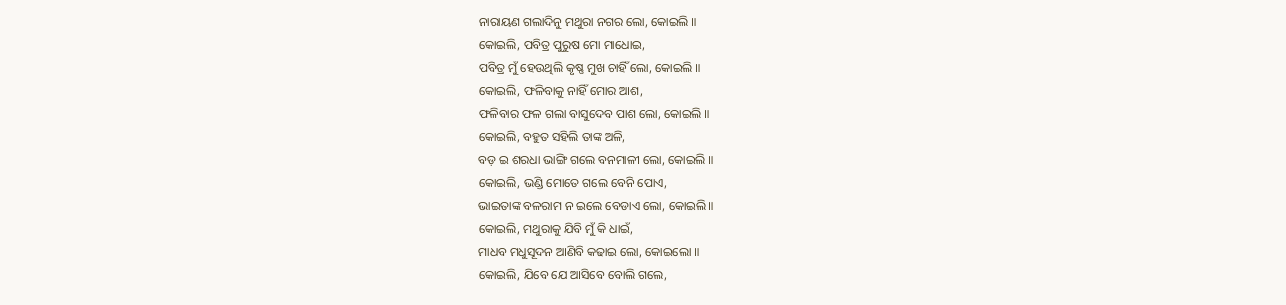ନାରାୟଣ ଗଲାଦିନୁ ମଥୁରା ନଗର ଲୋ, କୋଇଲି ॥
କୋଇଲି, ପବିତ୍ର ପୁରୁଷ ମୋ ମାଧୋଇ,
ପବିତ୍ର ମୁଁ ହେଉଥିଲି କୃଷ୍ଣ ମୁଖ ଚାହିଁ ଲୋ, କୋଇଲି ॥
କୋଇଲି, ଫଳିବାକୁ ନାହିଁ ମୋର ଆଶ,
ଫଳିବାର ଫଳ ଗଲା ବାସୁଦେବ ପାଶ ଲୋ, କୋଇଲି ॥
କୋଇଲି, ବହୁତ ସହିଲି ତାଙ୍କ ଅଳି,
ବଡ଼ ଇ ଶରଧା ଭାଙ୍ଗି ଗଲେ ବନମାଳୀ ଲୋ, କୋଇଲି ॥
କୋଇଲି, ଭଣ୍ଡି ମୋତେ ଗଲେ ବେନି ପୋଏ,
ଭାଇତାଙ୍କ ବଳରାମ ନ ଇଲେ ବେଡାଏ ଲୋ, କୋଇଲି॥
କୋଇଲି, ମଥୁରାକୁ ଯିବି ମୁଁ କି ଧାଇଁ,
ମାଧବ ମଧୁସୂଦନ ଆଣିବି କଢାଇ ଲୋ, କୋଇଲୋ ॥
କୋଇଲି, ଯିବେ ଯେ ଆସିବେ ବୋଲି ଗଲେ,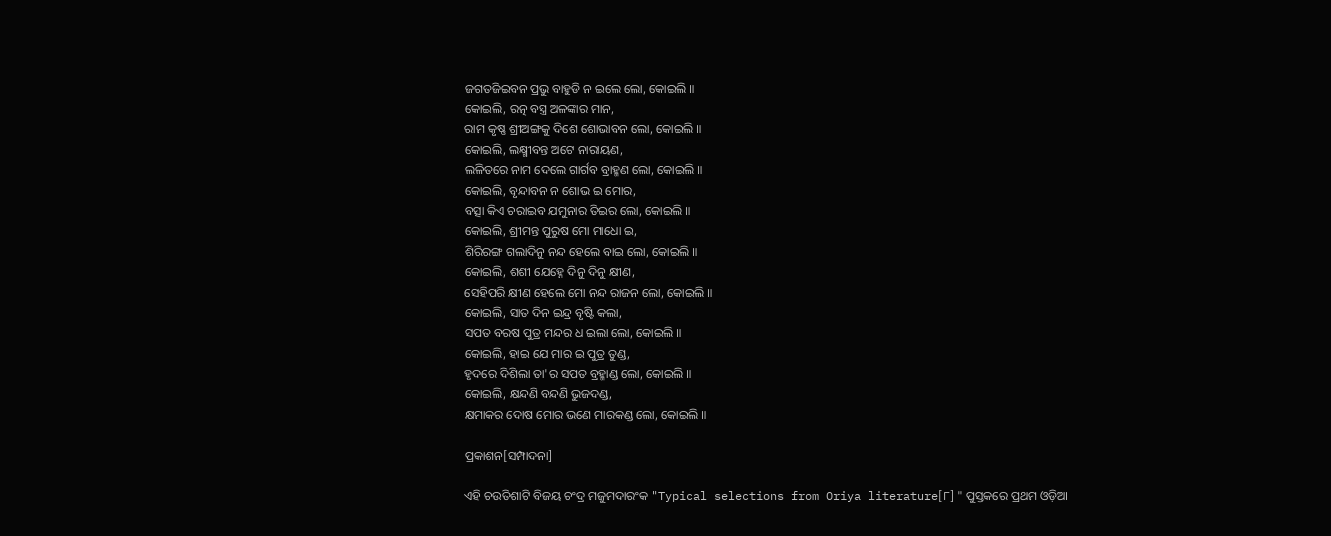ଜଗତଜିଇବନ ପ୍ରଭୁ ବାହୁଡି ନ ଇଲେ ଲୋ, କୋଇଲି ॥
କୋଇଲି, ରତ୍ନ ବସ୍ତ୍ର ଅଳଙ୍କାର ମାନ,
ରାମ କୃଷ୍ଣ ଶ୍ରୀଅଙ୍ଗକୁ ଦିଶେ ଶୋଭାବନ ଲୋ, କୋଇଲି ॥
କୋଇଲି, ଲକ୍ଷ୍ମୀବନ୍ତ ଅଟେ ନାରାୟଣ,
ଲଳିତରେ ନାମ ଦେଲେ ଗାର୍ଗବ ବ୍ରାହ୍ମଣ ଲୋ, କୋଇଲି ॥
କୋଇଲି, ବୃନ୍ଦାବନ ନ ଶୋଭ ଇ ମୋର,
ବତ୍ସା କିଏ ଚରାଇବ ଯମୁନାର ତିଇର ଲୋ, କୋଇଲି ॥
କୋଇଲି, ଶ୍ରୀମନ୍ତ ପୁରୁଷ ମୋ ମାଧୋ ଇ,
ଶିରିରଙ୍ଗ ଗଲାଦିନୁ ନନ୍ଦ ହେଲେ ବାଇ ଲୋ, କୋଇଲି ॥
କୋଇଲି, ଶଶୀ ଯେହ୍ନେ ଦିନୁ ଦିନୁ କ୍ଷୀଣ,
ସେହିପରି କ୍ଷୀଣ ହେଲେ ମୋ ନନ୍ଦ ରାଜନ ଲୋ, କୋଇଲି ॥
କୋଇଲି, ସାତ ଦିନ ଇନ୍ଦ୍ର ବୃଷ୍ଟି କଲା,
ସପତ ବରଷ ପୁତ୍ର ମନ୍ଦର ଧ ଇଲା ଲୋ, କୋଇଲି ॥
କୋଇଲି, ହାଇ ଯେ ମାର ଇ ପୁତ୍ର ତୁଣ୍ଡ,
ହୃଦରେ ଦିଶିଲା ତା'ର ସପତ ବ୍ରହ୍ମାଣ୍ଡ ଲୋ, କୋଇଲି ॥
କୋଇଲି, କ୍ଷନ୍ଦଣି ବନ୍ଦଣି ଭୁଜଦଣ୍ଡ,
କ୍ଷମାକର ଦୋଷ ମୋର ଭଣେ ମାରକଣ୍ଡ ଲୋ, କୋଇଲି ॥

ପ୍ରକାଶନ[ସମ୍ପାଦନା]

ଏହି ଚ‍ଉତିଶାଟି ବିଜୟ ଚଂଦ୍ର ମଜୁମଦାରଂକ "Typical selections from Oriya literature[୮] " ପୁସ୍ତକରେ ପ୍ରଥମ ଓଡ଼ିଆ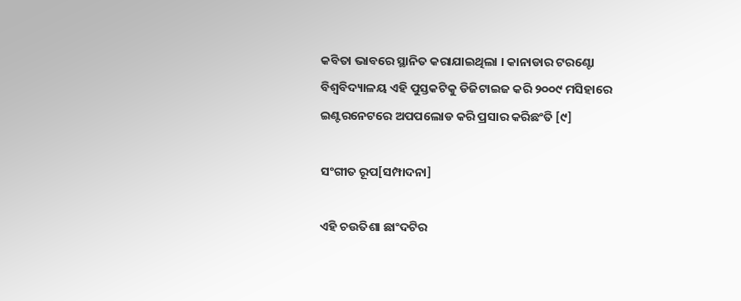କବିତା ଭାବରେ ସ୍ଥାନିତ କରାଯାଇଥିଲା । କାନାଡାର ଟରଣ୍ଟୋ ବିଶ୍ୱବିଦ୍ୟାଳୟ ଏହି ପୁସ୍ତକଟିକୁ ଡିଜିଟା‍ଇଜ କରି ୨୦୦୯ ମସିହାରେ ଇଣ୍ଟରନେଟରେ ଅପପଲୋଡ କରି ପ୍ରସାର କରିଛଂତି [୯]

ସଂଗୀତ ରୂପ[ସମ୍ପାଦନା]

ଏହି ଚ‍ଉତିଶା ଛାଂଦଟିର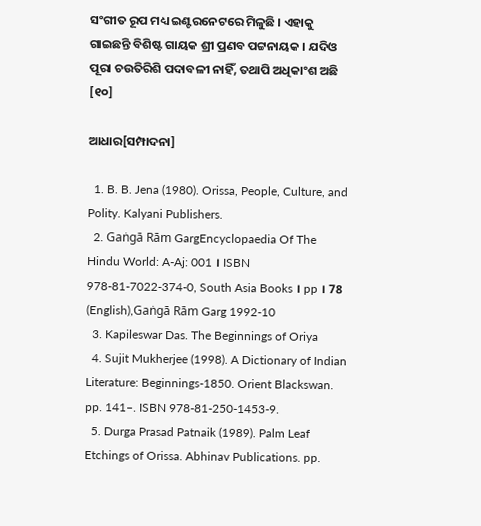ସଂଗୀତ ରୂପ ମଧ୍ୟ ଇଣ୍ଟରନେଟରେ ମିଳୁଛି । ଏହାକୁ ଗାଇଛନ୍ତି ବିଶିଷ୍ଟ ଗାୟକ ଶ୍ରୀ ପ୍ରଣବ ପଟ୍ଟନାୟକ । ଯଦିଓ ପୂରା ଚ‍ଉତିରିଶି ପଦାବଳୀ ନାହିଁ, ତଥାପି ଅଧିକାଂଶ ଅଛି [୧୦]

ଆଧାର[ସମ୍ପାଦନା]

  1. B. B. Jena (1980). Orissa, People, Culture, and Polity. Kalyani Publishers.
  2. Gaṅgā Rām GargEncyclopaedia Of The Hindu World: A-Aj: 001 । ISBN 978-81-7022-374-0, South Asia Books । pp । 78 (English),Gaṅgā Rām Garg 1992-10
  3. Kapileswar Das. The Beginnings of Oriya
  4. Sujit Mukherjee (1998). A Dictionary of Indian Literature: Beginnings-1850. Orient Blackswan. pp. 141–. ISBN 978-81-250-1453-9.
  5. Durga Prasad Patnaik (1989). Palm Leaf Etchings of Orissa. Abhinav Publications. pp.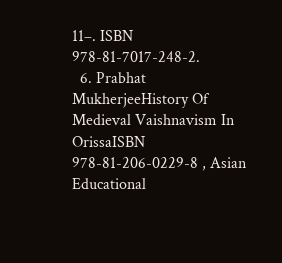11–. ISBN 978-81-7017-248-2.
  6. Prabhat MukherjeeHistory Of Medieval Vaishnavism In OrissaISBN 978-81-206-0229-8 , Asian Educational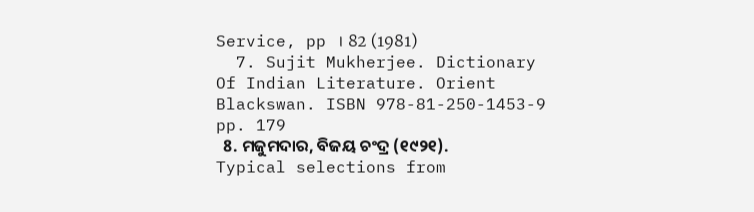Service, pp । 82 (1981)
  7. Sujit Mukherjee. Dictionary Of Indian Literature. Orient Blackswan. ISBN 978-81-250-1453-9 pp. 179
  8. ମଜୁମଦାର, ବିଜୟ ଚଂଦ୍ର (୧୯୨୧). Typical selections from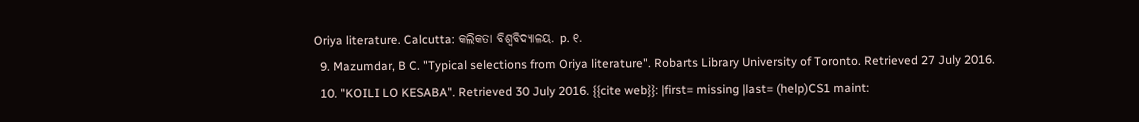Oriya literature. Calcutta: କଲିକତା ବିଶ୍ୱବିଦ୍ୟାଳୟ. p. ୧.
  9. Mazumdar, B C. "Typical selections from Oriya literature". Robarts Library University of Toronto. Retrieved 27 July 2016.
  10. "KOILI LO KESABA". Retrieved 30 July 2016. {{cite web}}: |first= missing |last= (help)CS1 maint: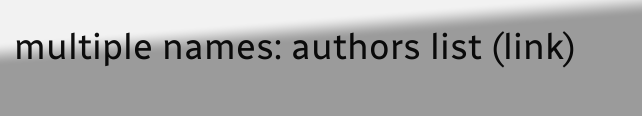multiple names: authors list (link)